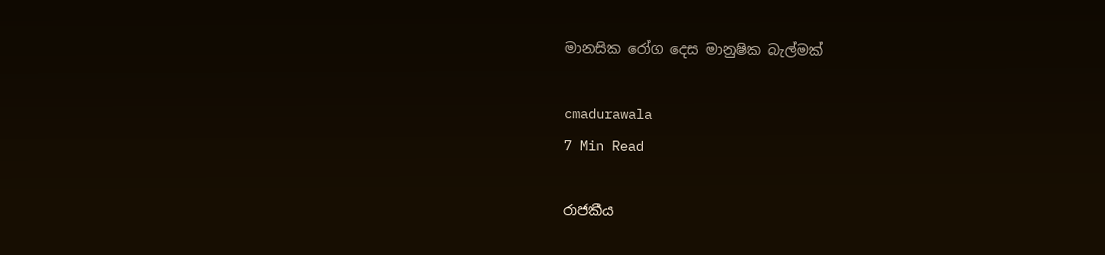මානසික රෝග දෙස මානුෂික බැල්මක්

cmadurawala
7 Min Read

රාජකීය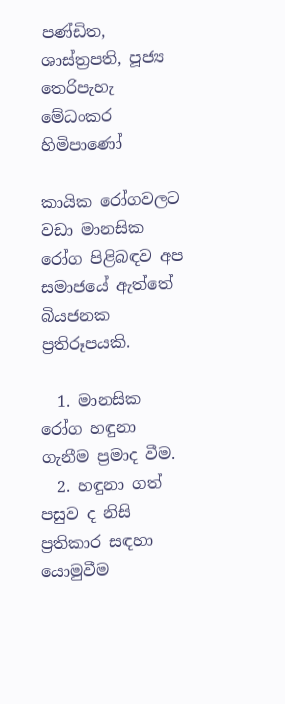පණ්ඩිත, ශාස්ත්‍රපති, පූජ්‍ය තෙරිපැහැ මේධංකර හිමිපාණෝ

කායික රෝගවලට වඩා මානසික රෝග පිළිබඳව අප සමාජයේ ඇත්තේ බියජනක ප්‍රතිරූපයකි.

  1. මානසික රෝග හඳුනා ගැනීම ප්‍රමාද වීම.
  2. හඳුනා ගත් පසුව ද නිසි ප්‍රතිකාර සඳහා යොමුවීම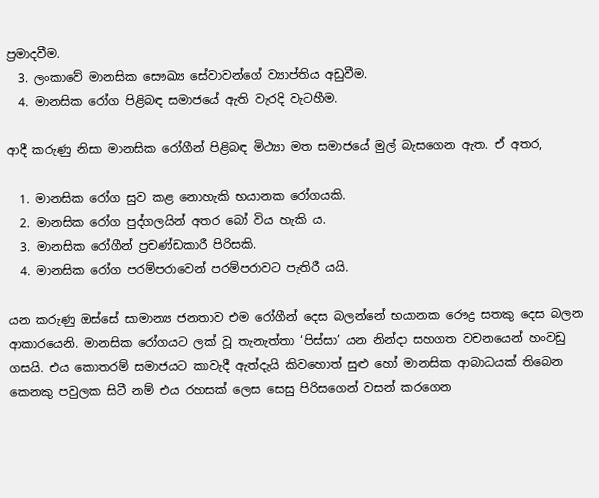ප්‍රමාදවීම.
  3. ලංකාවේ මානසික සෞඛ්‍ය සේවාවන්ගේ ව්‍යාප්තිය අඩුවීම.
  4. මානසික රෝග පිළිබඳ සමාජයේ ඇති වැරදි වැටහීම.

ආදී කරුණු නිසා මානසික රෝගීන් පිළිබඳ මිථ්‍යා මත සමාජයේ මුල් බැසගෙන ඇත. ඒ අතර,

  1. මානසික රෝග සුව කළ නොහැකි භයානක රෝගයකි.
  2. මානසික රෝග පුද්ගලයින් අතර බෝ විය හැකි ය.
  3. මානසික රෝගීන් ප්‍රචණ්ඩකාරී පිරිසකි.
  4. මානසික රෝග පරම්පරාවෙන් පරම්පරාවට පැතිරී යයි.

යන කරුණු ඔස්සේ සාමාන්‍ය ජනතාව එම රෝගීන් දෙස බලන්නේ භයානක රෞද්‍ර සතකු දෙස බලන ආකාරයෙනි. මානසික රෝගයට ලක් වූ තැනැත්තා ‘පිස්සා’ යන නින්දා සහගත වචනයෙන් හංවඩු ගසයි. එය කොතරම් සමාජයට කාවැදී ඇත්දැයි කිවහොත් සුළු හෝ මානසික ආබාධයක් තිබෙන කෙනකු පවුලක සිටී නම් එය රහසක් ලෙස සෙසු පිරිසගෙන් වසන් කරගෙන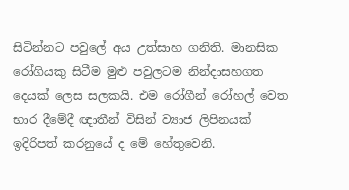සිටින්නට පවුලේ අය උත්සාහ ගනිති. මානසික රෝගියකු සිටීම මුළු පවුලටම නින්දාසහගත දෙයක් ලෙස සලකයි. එම රෝගීන් රෝහල් වෙත භාර දීමේදී ඥාතීන් විසින් ව්‍යාජ ලිපිනයක් ඉදිරිපත් කරනුයේ ද මේ හේතුවෙනි.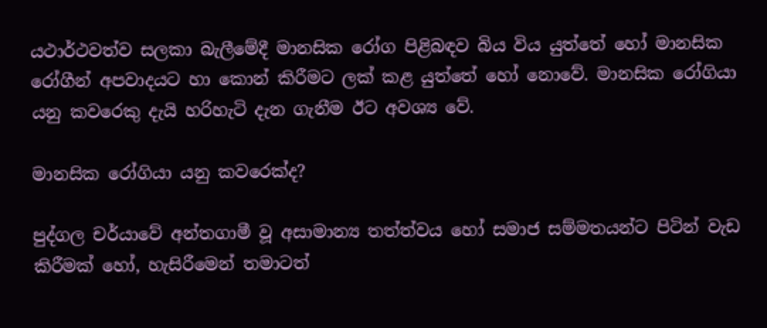යථාර්ථවත්ව සලකා බැලීමේදී මානසික රෝග පිළිබඳව බිය විය යුත්තේ හෝ මානසික රෝගීන් අපවාදයට හා කොන් කිරීමට ලක් කළ යුත්තේ හෝ නොවේ. මානසික රෝගියා යනු කවරෙකු දැයි හරිහැටි දැන ගැනීම ඊට අවශ්‍ය වේ.

මානසික රෝගියා යනු කවරෙක්ද?

පුද්ගල චර්යාවේ අන්තගාමී වූ අසාමාන්‍ය තත්ත්වය හෝ සමාජ සම්මතයන්ට පිටින් වැඩ කිරීමක් හෝ, හැසිරීමෙන් තමාටත්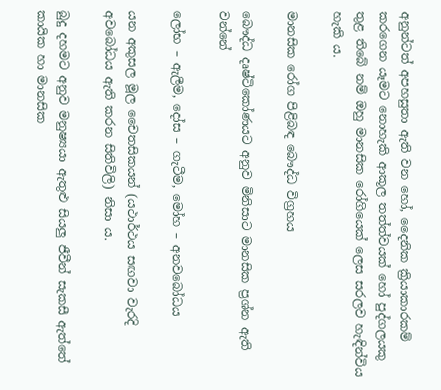අනුන්ටත් අපහසුතා ඇති වන හෝ, දෛනික ක්‍රියාකාරකම් කරගෙන යෑමට නොහැකි ආකූල තත්ත්වයක් හෝ පුද්ගලයකු තුළ තිබේ නම් ඔහු මානසික රෝගියෙක් ලෙස සරලව හැඳින්විය හැකි ය.

මානසික රෝග පිළිබඳ බෞද්ධ විග්‍රහය

බෞද්ධ දෘෂ්ටිකෝණයට අනුව මිනිසාට මානසික ප්‍රශ්න ඇති වන්නේ

ලෝභ – ඇලීම, දෝස – ගැටීම, මෝහ – අනවබෝධය

යන අකුසල මූල චෛතසිකයන් (යථාර්ථය සඟවා වැරදි අවබෝධය ඇති කරන සිතිවිලි) නිසා ය.

බුදු දහමට අනුව මනුෂ්‍යයා ඇතුළු සියලු ජීවීන් සැකසී ඇත්තේ කායික හා මානසික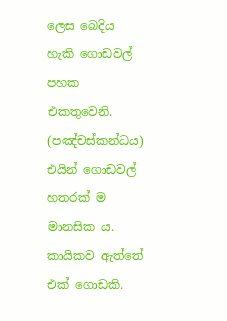ලෙස බෙදිය හැකි ගොඩවල් පහක එකතුවෙනි. (පඤ්චස්කන්ධය) එයින් ගොඩවල් හතරක් ම මානසික ය. කායිකව ඇත්තේ එක් ගොඩකි.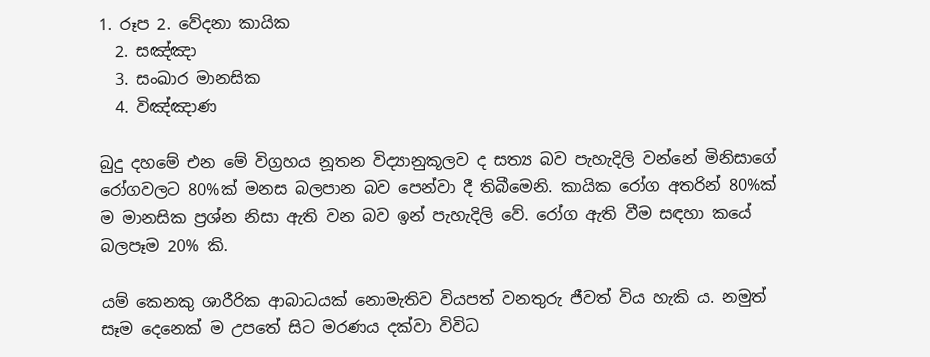1. රූප 2. වේදනා කායික
  2. සඤ්ඤා
  3. සංඛාර මානසික
  4. විඤ්ඤාණ

බුදු දහමේ එන මේ විග්‍රහය නූතන විද්‍යානුකූලව ද සත්‍ය බව පැහැදිලි වන්නේ මිනිසාගේ රෝගවලට 80%ක් මනස බලපාන බව පෙන්වා දී තිබීමෙනි. කායික රෝග අතරින් 80%ක් ම මානසික ප්‍රශ්න නිසා ඇති වන බව ඉන් පැහැදිලි වේ. රෝග ඇති වීම සඳහා කයේ බලපෑම 20% කි.

යම් කෙනකු ශාරීරික ආබාධයක් නොමැතිව වියපත් වනතුරු ජීවත් විය හැකි ය. නමුත් සෑම දෙනෙක් ම උපතේ සිට මරණය දක්වා විවිධ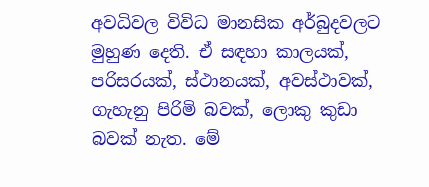අවධිවල විවිධ මානසික අර්බුදවලට මුහුණ දෙති. ඒ සඳහා කාලයක්, පරිසරයක්, ස්ථානයක්, අවස්ථාවක්, ගැහැනු පිරිමි බවක්, ලොකු කුඩා බවක් නැත. මේ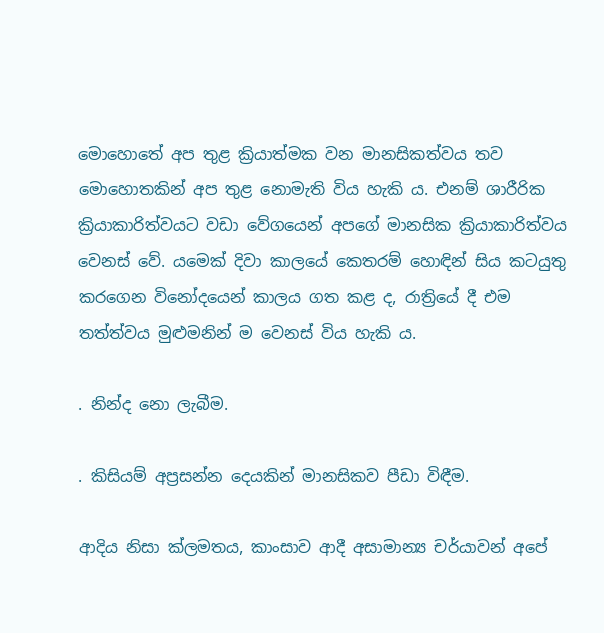මොහොතේ අප තුළ ක්‍රියාත්මක වන මානසිකත්වය තව මොහොතකින් අප තුළ නොමැති විය හැකි ය. එනම් ශාරීරික ක්‍රියාකාරිත්වයට වඩා වේගයෙන් අපගේ මානසික ක්‍රියාකාරිත්වය වෙනස් වේ. යමෙක් දිවා කාලයේ කෙතරම් හොඳින් සිය කටයුතු කරගෙන විනෝදයෙන් කාලය ගත කළ ද, රාත්‍රියේ දී එම තත්ත්වය මුළුමනින් ම වෙනස් විය හැකි ය.

. නින්ද නො ලැබීම.

. කිසියම් අප්‍රසන්න දෙයකින් මානසිකව පීඩා විඳීම.

ආදිය නිසා ක්ලමතය, කාංසාව ආදී අසාමාන්‍ය චර්යාවන් අපේ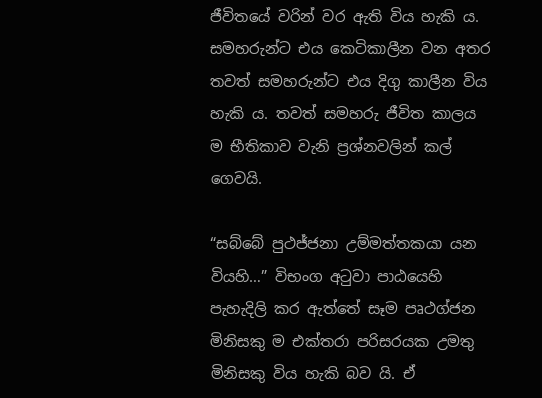ජීවිතයේ වරින් වර ඇති විය හැකි ය. සමහරුන්ට එය කෙටිකාලීන වන අතර තවත් සමහරුන්ට එය දිගු කාලීන විය හැකි ය. තවත් සමහරු ජීවිත කාලය ම භීතිකාව වැනි ප්‍රශ්නවලින් කල් ගෙවයි.

“සබ්බේ පුථජ්ජනා උම්මත්තකයා යන වියහි…” විභංග අටුවා පාඨයෙහි පැහැදිලි කර ඇත්තේ සෑම පෘථග්ජන මිනිසකු ම එක්තරා පරිසරයක උමතු මිනිසකු විය හැකි බව යි. ඒ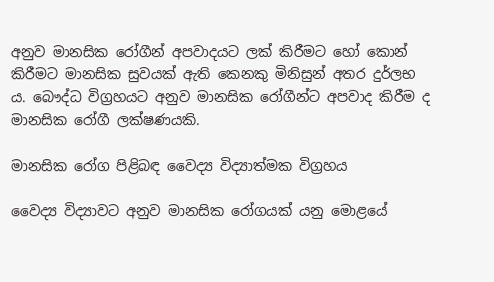අනුව මානසික රෝගීන් අපවාදයට ලක් කිරීමට හෝ කොන් කිරීමට මානසික සුවයක් ඇති කෙනකු මිනිසුන් අතර දුර්ලභ ය. බෞද්ධ විග්‍රහයට අනුව මානසික රෝගීන්ට අපවාද කිරීම ද මානසික රෝගී ලක්ෂණයකි.

මානසික රෝග පිළිබඳ වෛද්‍ය විද්‍යාත්මක විග්‍රහය

වෛද්‍ය විද්‍යාවට අනුව මානසික රෝගයක් යනු මොළයේ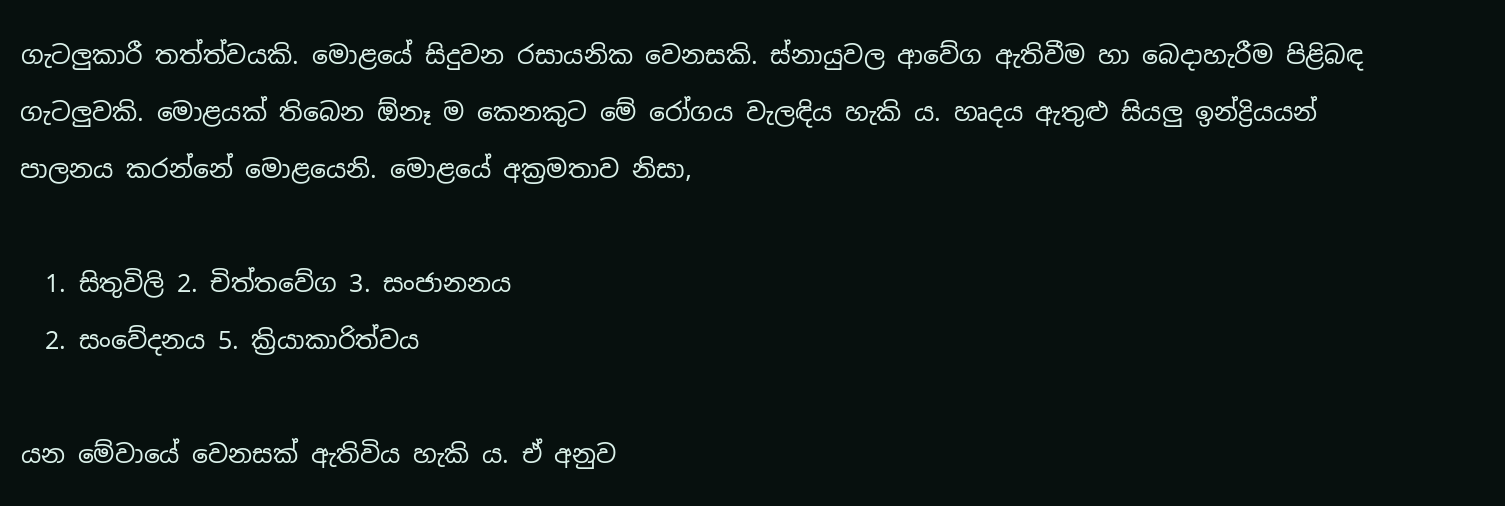ගැටලුකාරී තත්ත්වයකි. මොළයේ සිදුවන රසායනික වෙනසකි. ස්නායුවල ආවේග ඇතිවීම හා බෙදාහැරීම පිළිබඳ ගැටලුවකි. මොළයක් තිබෙන ඕනෑ ම කෙනකුට මේ රෝගය වැලඳිය හැකි ය. හෘදය ඇතුළු සියලු ඉන්ද්‍රියයන් පාලනය කරන්නේ මොළයෙනි. මොළයේ අක්‍රමතාව නිසා,

  1. සිතුවිලි 2. චිත්තවේග 3. සංජානනය
  2. සංවේදනය 5. ක්‍රියාකාරිත්වය

යන මේවායේ වෙනසක් ඇතිවිය හැකි ය. ඒ අනුව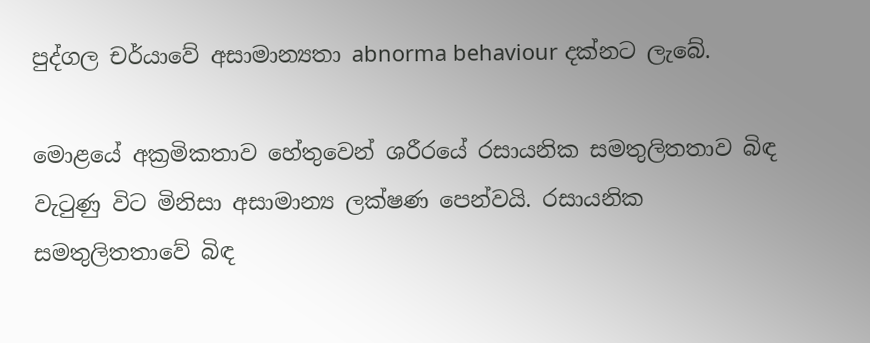පුද්ගල චර්යාවේ අසාමාන්‍යතා abnorma behaviour දක්නට ලැබේ.

මොළයේ අක්‍රමිකතාව හේතුවෙන් ශරීරයේ රසායනික සමතුලිතතාව බිඳ වැටුණු විට මිනිසා අසාමාන්‍ය ලක්ෂණ පෙන්වයි. රසායනික සමතුලිතතාවේ බිඳ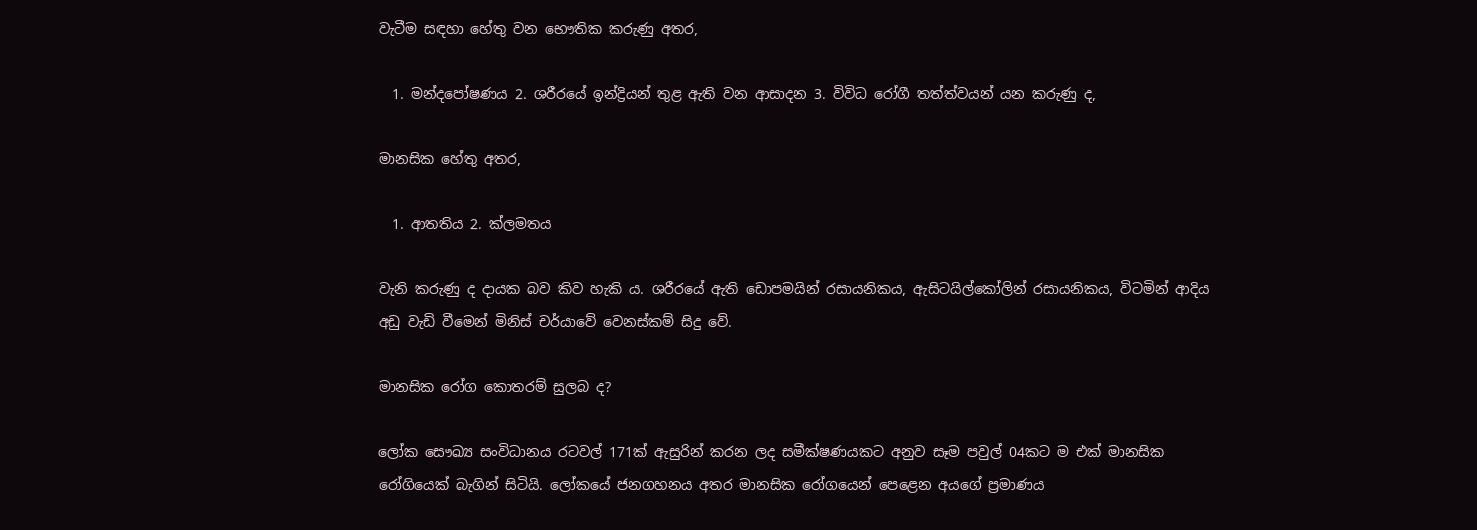වැටීම සඳහා හේතු වන භෞතික කරුණු අතර,

  1. මන්දපෝෂණය 2. ශරීරයේ ඉන්ද්‍රියන් තුළ ඇති වන ආසාදන 3. විවිධ රෝගී තත්ත්වයන් යන කරුණු ද,

මානසික හේතු අතර,

  1. ආතතිය 2. ක්ලමතය

වැනි කරුණු ද දායක බව කිව හැකි ය. ශරීරයේ ඇති ඩොපමයින් රසායනිකය, ඇසිටයිල්කෝලින් රසායනිකය, විටමින් ආදිය අඩු වැඩි වීමෙන් මිනිස් චර්යාවේ වෙනස්කම් සිදු වේ.

මානසික රෝග කොතරම් සුලබ ද?

ලෝක සෞඛ්‍ය සංවිධානය රටවල් 171ක් ඇසුරින් කරන ලද සමීක්ෂණයකට අනුව සෑම පවුල් 04කට ම එක් මානසික රෝගියෙක් බැගින් සිටියි. ලෝකයේ ජනගහනය අතර මානසික රෝගයෙන් පෙළෙන අයගේ ප්‍රමාණය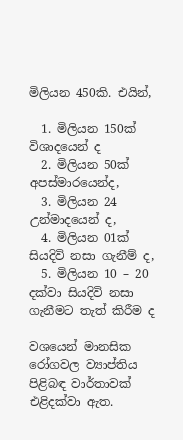මිලියන 450කි. එයින්,

  1. මිලියන 150ක් විශාදයෙන් ද
  2. මිලියන 50ක් අපස්මාරයෙන්ද,
  3. මිලියන 24 උන්මාදයෙන් ද,
  4. මිලියන 01ක් සියදිවි නසා ගැනීම් ද,
  5. මිලියන 10 – 20 දක්වා සියදිවි නසා ගැනීමට තැත් කිරීම ද

වශයෙන් මානසික රෝගවල ව්‍යාප්තිය පිළිබඳ වාර්තාවක් එළිදක්වා ඇත.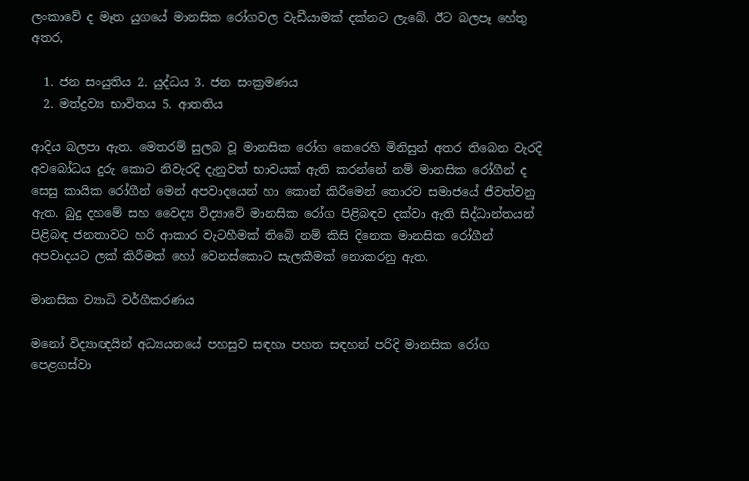ලංකාවේ ද මෑත යුගයේ මානසික රෝගවල වැඩීයාමක් දක්නට ලැබේ. ඊට බලපෑ හේතු අතර,

  1. ජන සංයුතිය 2. යුද්ධය 3. ජන සංක්‍රමණය
  2. මත්ද්‍රව්‍ය භාවිතය 5. ආතතිය

ආදිය බලපා ඇත. මෙතරම් සුලබ වූ මානසික රෝග කෙරෙහි මිනිසුන් අතර තිබෙන වැරදි අවබෝධය දුරු කොට නිවැරදි දැනුවත් භාවයක් ඇති කරන්නේ නම් මානසික රෝගීන් ද සෙසු කායික රෝගීන් මෙන් අපවාදයෙන් හා කොන් කිරීමෙන් තොරව සමාජයේ ජීවත්වනු ඇත. බුදු දහමේ සහ වෛද්‍ය විද්‍යාවේ මානසික රෝග පිළිබඳව දක්වා ඇති සිද්ධාන්තයන් පිළිබඳ ජනතාවට හරි ආකාර වැටහීමක් තිබේ නම් කිසි දිනෙක මානසික රෝගීන් අපවාදයට ලක් කිරීමක් හෝ වෙනස්කොට සැලකීමක් නොකරනු ඇත.

මානසික ව්‍යාධි වර්ගීකරණය

මනෝ විද්‍යාඥයින් අධ්‍යයනයේ පහසුව සඳහා පහත සඳහන් පරිදි මානසික රෝග පෙළගස්වා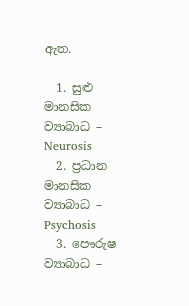ඇත.

  1. සුළු මානසික ව්‍යාබාධ – Neurosis
  2. ප්‍රධාන මානසික ව්‍යාබාධ – Psychosis
  3. පෞරුෂ ව්‍යාබාධ –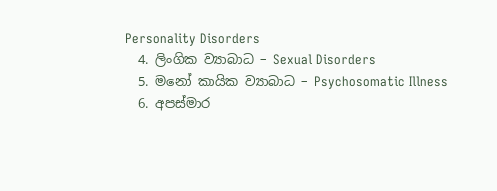Personality Disorders
  4. ලිංගික ව්‍යාබාධ – Sexual Disorders
  5. මනෝ කායික ව්‍යාබාධ – Psychosomatic Illness
  6. අපස්මාර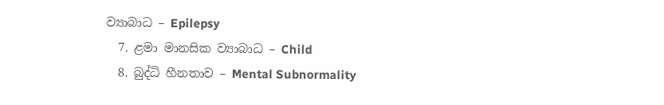ව්‍යාබාධ – Epilepsy
  7. ළමා මානසික ව්‍යාබාධ – Child
  8. බුද්ධි හීනතාව – Mental Subnormality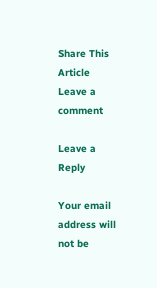Share This Article
Leave a comment

Leave a Reply

Your email address will not be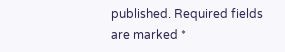published. Required fields are marked *